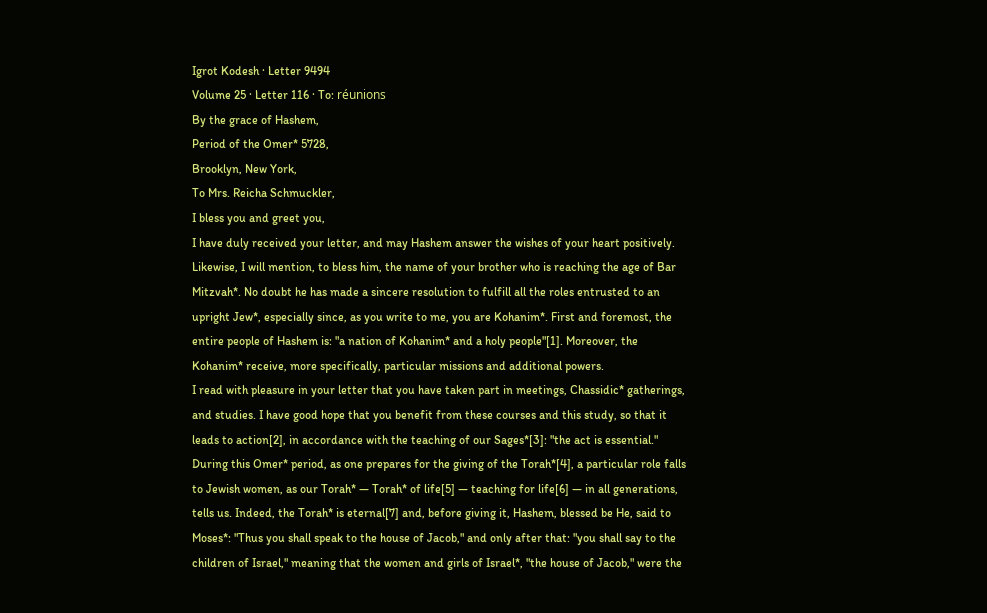Igrot Kodesh · Letter 9494
Volume 25 · Letter 116 · To: réunions
By the grace of Hashem,
Period of the Omer* 5728,
Brooklyn, New York,
To Mrs. Reicha Schmuckler,
I bless you and greet you,
I have duly received your letter, and may Hashem answer the wishes of your heart positively. Likewise, I will mention, to bless him, the name of your brother who is reaching the age of Bar Mitzvah*. No doubt he has made a sincere resolution to fulfill all the roles entrusted to an upright Jew*, especially since, as you write to me, you are Kohanim*. First and foremost, the entire people of Hashem is: "a nation of Kohanim* and a holy people"[1]. Moreover, the Kohanim* receive, more specifically, particular missions and additional powers.
I read with pleasure in your letter that you have taken part in meetings, Chassidic* gatherings, and studies. I have good hope that you benefit from these courses and this study, so that it leads to action[2], in accordance with the teaching of our Sages*[3]: "the act is essential."
During this Omer* period, as one prepares for the giving of the Torah*[4], a particular role falls to Jewish women, as our Torah* — Torah* of life[5] — teaching for life[6] — in all generations, tells us. Indeed, the Torah* is eternal[7] and, before giving it, Hashem, blessed be He, said to Moses*: "Thus you shall speak to the house of Jacob," and only after that: "you shall say to the children of Israel," meaning that the women and girls of Israel*, "the house of Jacob," were the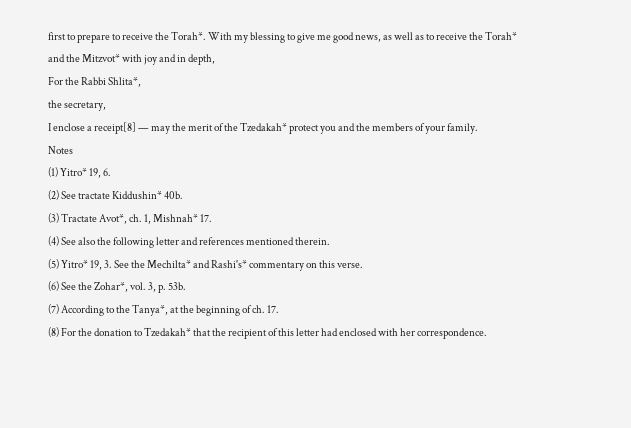first to prepare to receive the Torah*. With my blessing to give me good news, as well as to receive the Torah* and the Mitzvot* with joy and in depth,
For the Rabbi Shlita*,
the secretary,
I enclose a receipt[8] — may the merit of the Tzedakah* protect you and the members of your family.
Notes
(1) Yitro* 19, 6.
(2) See tractate Kiddushin* 40b.
(3) Tractate Avot*, ch. 1, Mishnah* 17.
(4) See also the following letter and references mentioned therein.
(5) Yitro* 19, 3. See the Mechilta* and Rashi's* commentary on this verse.
(6) See the Zohar*, vol. 3, p. 53b.
(7) According to the Tanya*, at the beginning of ch. 17.
(8) For the donation to Tzedakah* that the recipient of this letter had enclosed with her correspondence.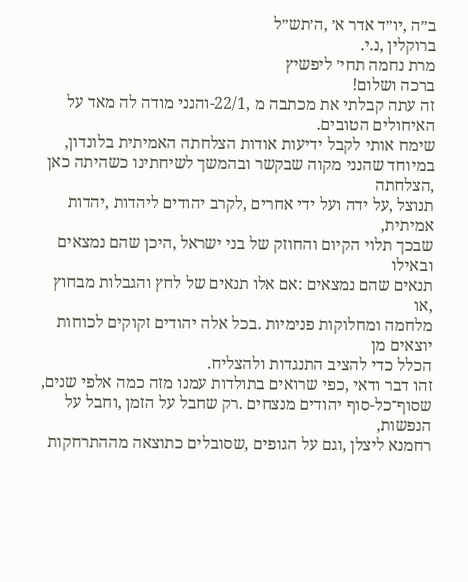ב״ה ,יו״ד אדר א׳ ,ה׳תש״ל
ברוקלין ,נ.י.
מרת נחמה תחי׳ ליפשיץ
ברכה ושלום!
זה עתה קבלתי את מכתבה מ ,22/1-והנני מודה לה מאד על
האיחולים הטובים.
שימח אותי לקבל ידיעות אודות הצלחתה האמיתית בלונדון,
במיוחד שהנני מקוה שבקשר ובהמשך לשיחתינו כשהיתה כאן ,הצלחתה
תנוצל ,על ידה ועל ידי אחרים ,לקרב יהודים ליהדות ,יהדות אמיתית,
שבכך תלוי הקיום והחוזק של בני ישראל ,היכן שהם נמצאים ובאילו
תנאים שהם נמצאים :אם אלו תנאים של לחץ והגבלות מבחוץ ,או
מלחמה ומחלוקות פנימיות .בכל אלה יהודים זקוקים לכוחות יוצאים מן
הכלל כדי להציב התנגדות ולהצליח.
זהו דבר ודאי ,כפי שרואים בתולדות עמנו מזה כמה אלפי שנים,
שסוף־כל-סוף יהודים מנצחים .רק שחבל על הזמן ,וחבל על הנפשות,
רחמנא ליצלן ,וגם על הגופים ,שסובלים כתוצאה מההתרחקות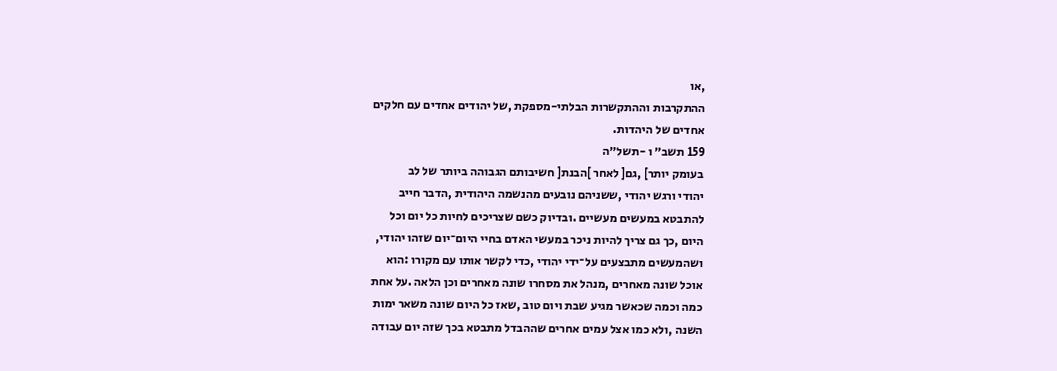,או
ההתקרבות וההתקשרות הבלתי-מספקת ,של יהודים אחדים עם חלקים
אחדים של היהדות.
159 תשב״ ו -תשל״ה
בעומק יותר] ,גם[ לאחר ]הבנת[ חשיבותם הגבוהה ביותר של לב
יהודי ורגש יהודי ,ששניהם נובעים מהנשמה היהודית ,הדבר חייב
להתבטא במעשים מעשיים .ובדיוק כשם שצריכים לחיות כל יום וכל
היום ,כך גם צריך להיות ניכר במעשי האדם בחיי היום־יום שזהו יהודי,
ושהמעשים מתבצעים על־ידי יהודי ,כדי לקשר אותו עם מקורו :הוא
אוכל שונה מאחרים ,מנהל את מסחרו שונה מאחרים וכן הלאה .על אחת
כמה וכמה שכאשר מגיע שבת ויום טוב ,שאז כל היום שונה משאר ימות
השנה ,ולא כמו אצל עמים אחרים שההבדל מתבטא בכך שזה יום עבודה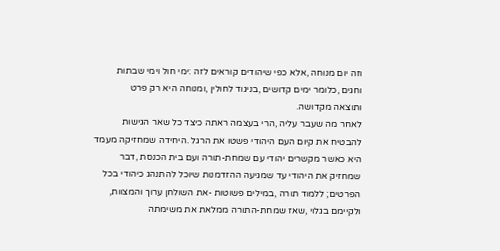וזה יום מנוחה ,אלא כפי שיהודים קוראים לזה :ימי חול וימי שבתות
וחגים ,כלומר ימים קדושים ,בניגוד לחולין ,ומנוחה היא רק פרט
ותוצאה מקדושה.
לאחר מה שעבר עליה ,הרי בעצמה ראתה כיצד כל שאר הגישות
להבטיח את קיום העם היהודי פשטו את הרגל .היחידה שמחזיקה מעמד
היא כאשר מקשרים יהודי עם שמחת-תורה ועם בית הכנסת ,דבר
שמחזיק את היהודי עד שמגיעה ההזדמנות שיוכל להתנהג כיהודי בכל
הפרטים; ללמוד תורה ,במילים פשוטות -את השולחן ערוך והמצוות,
ולקיימם בגלוי ,שאז שמחת-התורה ממלאת את משימתה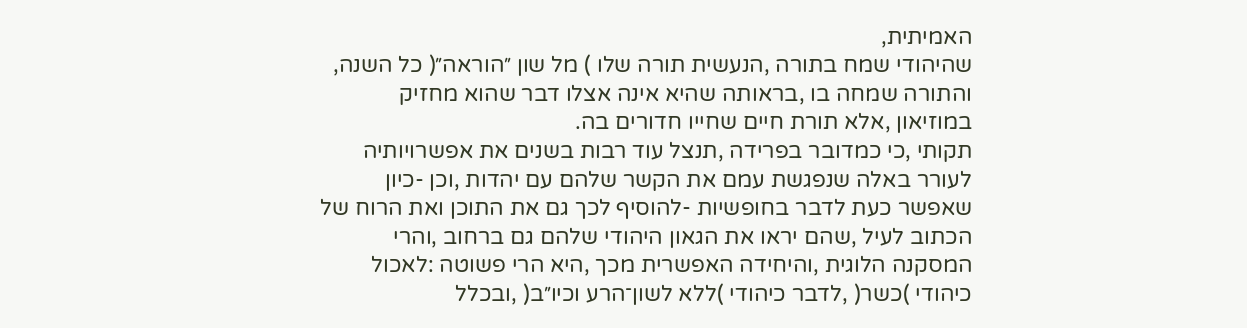האמיתית,
שהיהודי שמח בתורה ,הנעשית תורה שלו ) מל שון ״הוראה״( כל השנה,
והתורה שמחה בו ,בראותה שהיא אינה אצלו דבר שהוא מחזיק
במוזיאון ,אלא תורת חיים שחייו חדורים בה.
תקותי ,כי כמדובר בפרידה ,תנצל עוד רבות בשנים את אפשרויותיה
לעורר באלה שנפגשת עמם את הקשר שלהם עם יהדות ,וכן -כיון
שאפשר כעת לדבר בחופשיות -להוסיף לכך גם את התוכן ואת הרוח של
הכתוב לעיל ,שהם יראו את הגאון היהודי שלהם גם ברחוב ,והרי
המסקנה הלוגית ,והיחידה האפשרית מכך ,היא הרי פשוטה :לאכול
כיהודי )כשר( ,לדבר כיהודי )ללא לשון־הרע וכיו״ב( ,ובכלל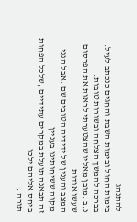להתנהג
בימות החול ובימות השבת והחגים כנכתב לעיל.
בברכה להמשך הצלחה ובשורות טובות.
נ.ב .מובן מאליו שהצטערתי לראות את הפרסום שעשו אודות
המצב והענין של ידידיה הטובים שם .אבל הנני מקוה ששיחותינו בעניין
זה תבאנה תועלת במקרים עתידיים ,שלכל הפחות ביחס אליהם ילכו
תורה .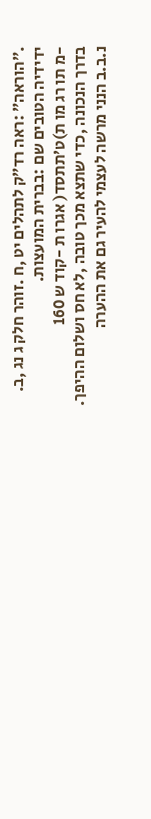.״הוראה״ :ראה רד״ק לתהלים יט ,ח .זוהר חלק ג נג ,ב.
ידידיה הטובים שם :בברית המועצות.
-מ תו רג מו ת)ט׳תתסד( אגרו ת -קוד ש 160
בדרך הנכונה ,כדי שתצא מכך טובה ,לא חס ושלום ההיפך.
נ.ב.ב הנני מרשה לעצמי להעיר גם את ההערה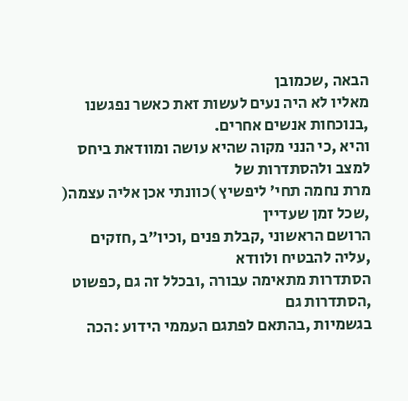הבאה ,שכמובן
מאליו לא היה נעים לעשות זאת כאשר נפגשנו ,בנוכחות אנשים אחרים.
והיא ,כי הנני מקוה שהיא עושה ומוודאת ביחס למצב ולהסתדרות של
מרת נחמה תחי׳ ליפשיץ )כוונתי אכן אליה עצמה( ,שכל זמן שעדיין
הרושם הראשוני ,קבלת פנים ,וכיו״ב ,חזקים ,עליה להבטיח ולוודא
הסתדרות מתאימה עבורה ,ובכלל זה גם ,כפשוט ,הסתדרות גם
בגשמיות ,בהתאם לפתגם העממי הידוע :הכה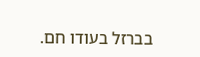בברזל בעודו חם.